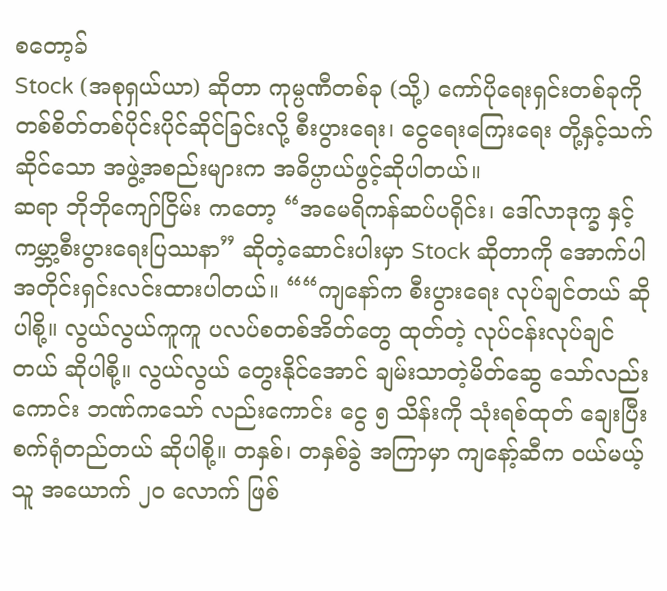စတော့ခ်
Stock (အစုရှယ်ယာ) ဆိုတာ ကုမ္ပဏီတစ်ခု (သို့) ကော်ပိုရေးရှင်းတစ်ခုကို တစ်စိတ်တစ်ပိုင်းပိုင်ဆိုင်ခြင်းလို့ စီးပွားရေး၊ ငွေရေးကြေးရေး တို့နှင့်သက်ဆိုင်သော အဖွဲ့အစည်းများက အဓိပ္ပာယ်ဖွင့်ဆိုပါတယ်။
ဆရာ ဘိုဘိုကျော်ငြိမ်း ကတော့ “အမေရိကန်ဆပ်ပရိုင်း၊ ဒေါ်လာဒုက္ခ နှင့် ကမ္ဘာ့စီးပွားရေးပြဿနာ” ဆိုတဲ့ဆောင်းပါးမှာ Stock ဆိုတာကို အောက်ပါအတိုင်းရှင်းလင်းထားပါတယ်။ ““ကျနော်က စီးပွားရေး လုပ်ချင်တယ် ဆိုပါစို့။ လွယ်လွယ်ကူကူ ပလပ်စတစ်အိတ်တွေ ထုတ်တဲ့ လုပ်ငန်းလုပ်ချင်တယ် ဆိုပါစို့။ လွယ်လွယ် တွေးနိုင်အောင် ချမ်းသာတဲ့မိတ်ဆွေ သော်လည်းကောင်း ဘဏ်ကသော် လည်းကောင်း ငွေ ၅ သိန်းကို သုံးရစ်ထုတ် ချေးပြီး စက်ရုံတည်တယ် ဆိုပါစို့။ တနှစ်၊ တနှစ်ခွဲ အကြာမှာ ကျနော့်ဆီက ဝယ်မယ့်သူ အယောက် ၂ဝ လောက် ဖြစ်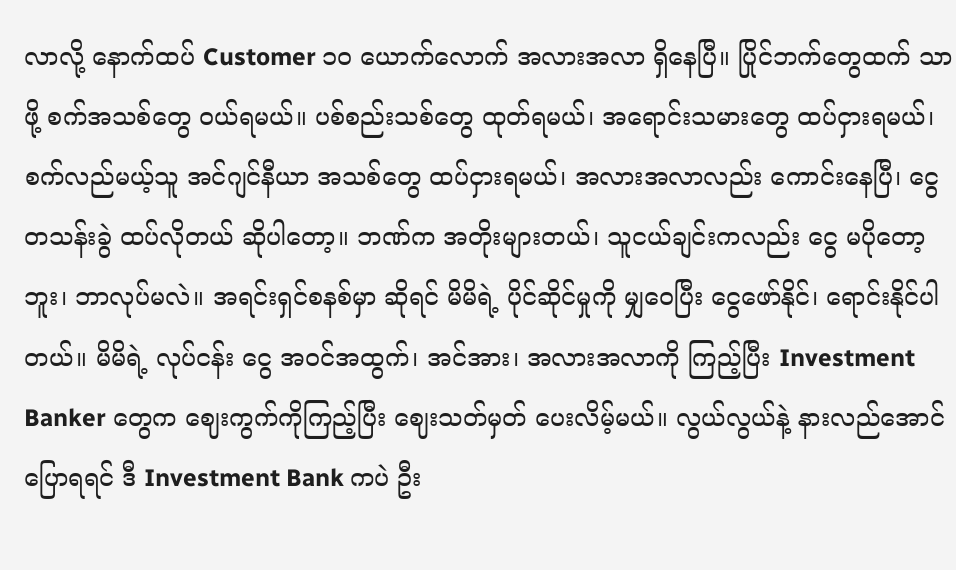လာလို့ နောက်ထပ် Customer ၁ဝ ယောက်လောက် အလားအလာ ရှိနေပြီ။ ပြိုင်ဘက်တွေထက် သာဖို့ စက်အသစ်တွေ ဝယ်ရမယ်။ ပစ်စည်းသစ်တွေ ထုတ်ရမယ်၊ အရောင်းသမားတွေ ထပ်ငှားရမယ်၊ စက်လည်မယ့်သူ အင်ဂျင်နီယာ အသစ်တွေ ထပ်ငှားရမယ်၊ အလားအလာလည်း ကောင်းနေပြီ၊ ငွေတသန်းခွဲ ထပ်လိုတယ် ဆိုပါတော့။ ဘဏ်က အတိုးများတယ်၊ သူငယ်ချင်းကလည်း ငွေ မပိုတော့ဘူး၊ ဘာလုပ်မလဲ။ အရင်းရှင်စနစ်မှာ ဆိုရင် မိမိရဲ့ ပိုင်ဆိုင်မှုကို မျှဝေပြီး ငွေဖော်နိုင်၊ ရောင်းနိုင်ပါတယ်။ မိမိရဲ့ လုပ်ငန်း ငွေ အဝင်အထွက်၊ အင်အား၊ အလားအလာကို ကြည့်ပြီး Investment Banker တွေက ဈေးကွက်ကိုကြည့်ပြီး ဈေးသတ်မှတ် ပေးလိမ့်မယ်။ လွယ်လွယ်နဲ့ နားလည်အောင် ပြောရရင် ဒီ Investment Bank ကပဲ ဦး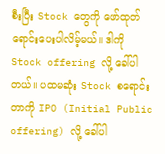စီးပြီး Stock တွေကို ဖော်ထုတ် ရောင်းပေးပါလိမ့်မယ်။ ဒါကို Stock offering လို့ ခေါ်ပါတယ်။ ပထမဆုံး Stock စရောင်းတာကို IPO (Initial Public offering) လို့ ခေါ်ပါ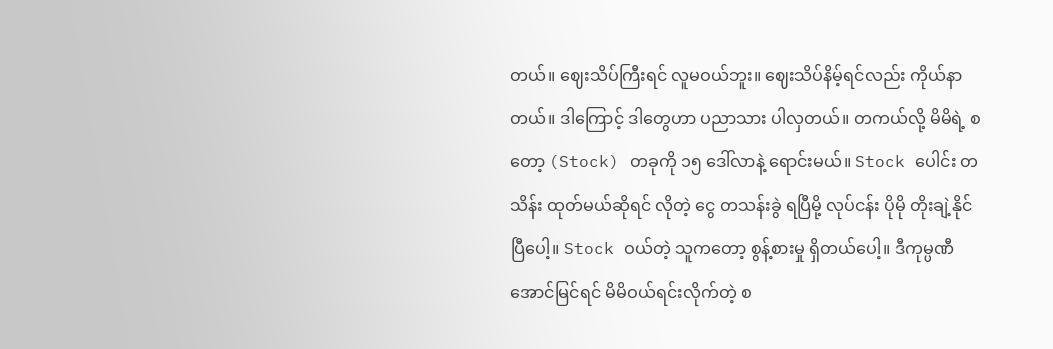တယ်။ ဈေးသိပ်ကြီးရင် လူမဝယ်ဘူး။ ဈေးသိပ်နိမ့်ရင်လည်း ကိုယ်နာတယ်။ ဒါကြောင့် ဒါတွေဟာ ပညာသား ပါလှတယ်။ တကယ်လို့ မိမိရဲ့ စတော့ (Stock) တခုကို ၁၅ ဒေါ်လာနဲ့ ရောင်းမယ်။ Stock ပေါင်း တသိန်း ထုတ်မယ်ဆိုရင် လိုတဲ့ ငွေ တသန်းခွဲ ရပြီမို့ လုပ်ငန်း ပိုမို တိုးချဲ့နိုင်ပြီပေါ့။ Stock ဝယ်တဲ့ သူကတော့ စွန့်စားမှု ရှိတယ်ပေါ့။ ဒီကုမ္ပဏီ အောင်မြင်ရင် မိမိဝယ်ရင်းလိုက်တဲ့ စ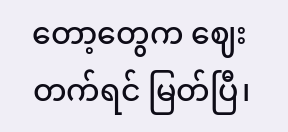တော့တွေက ဈေးတက်ရင် မြတ်ပြီ၊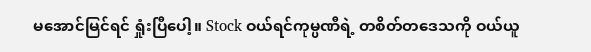မအောင်မြင်ရင် ရှုံးပြီပေါ့။ Stock ဝယ်ရင်ကုမ္ပဏီရဲ့ တစိတ်တဒေသကို ဝယ်ယူ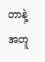တာနဲ့ အတူ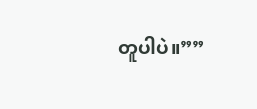တူပါပဲ။””